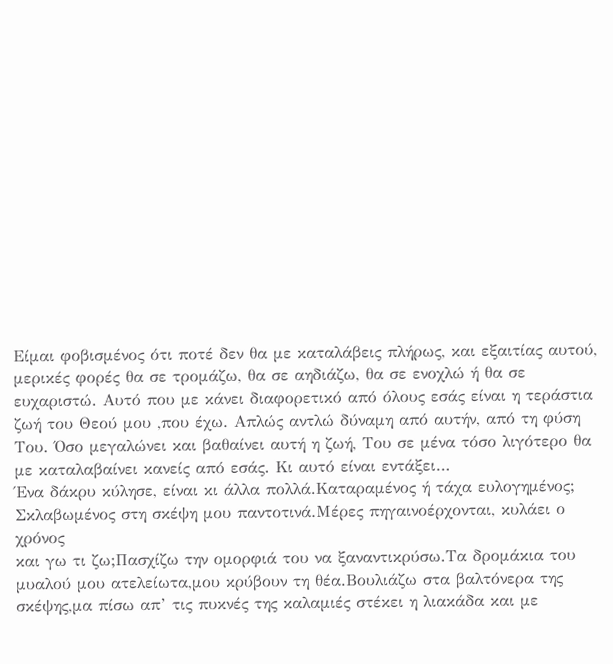Είμαι φοβισμένος ότι ποτέ δεν θα με καταλάβεις πλήρως, και εξαιτίας αυτού, μερικές φορές θα σε τρομάζω, θα σε αηδιάζω, θα σε ενοχλώ ή θα σε ευχαριστώ. Αυτό που με κάνει διαφορετικό από όλους εσάς είναι η τεράστια ζωή του Θεού μου ,που έχω. Απλώς αντλώ δύναμη από αυτήν, από τη φύση Του. Όσο μεγαλώνει και βαθαίνει αυτή η ζωή, Του σε μένα τόσο λιγότερο θα με καταλαβαίνει κανείς από εσάς. Κι αυτό είναι εντάξει…
Ένα δάκρυ κύλησε, είναι κι άλλα πολλά.Καταραμένος ή τάχα ευλογημένος;
Σκλαβωμένος στη σκέψη μου παντοτινά.Μέρες πηγαινοέρχονται, κυλάει ο χρόνος
και γω τι ζω;Πασχίζω την ομορφιά του να ξαναντικρύσω.Τα δρομάκια του μυαλού μου ατελείωτα,μου κρύβουν τη θέα.Βουλιάζω στα βαλτόνερα της σκέψης,μα πίσω απ’ τις πυκνές της καλαμιές στέκει η λιακάδα και με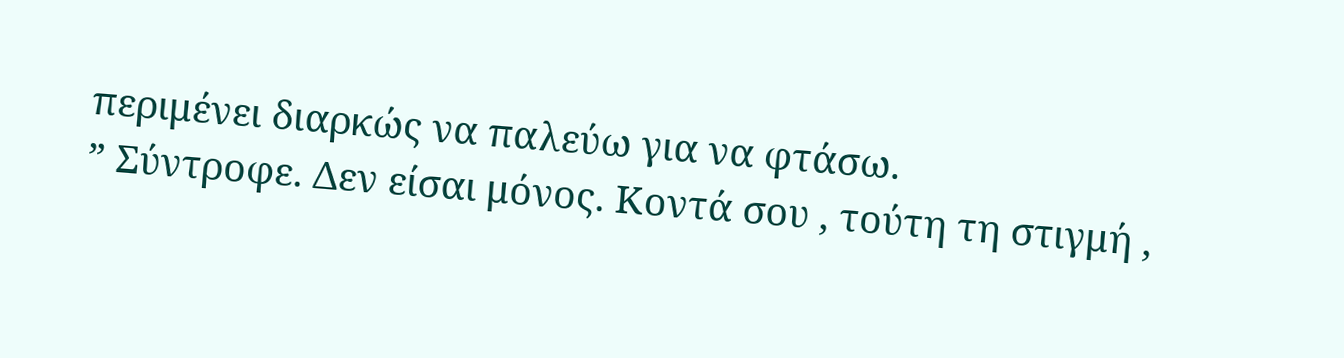περιμένει διαρκώς να παλεύω για να φτάσω.
” Σύντροφε. Δεν είσαι μόνος. Κοντά σου , τούτη τη στιγμή ,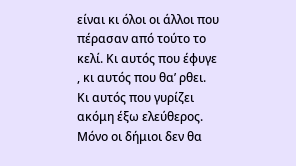είναι κι όλοι οι άλλοι που πέρασαν από τούτο το κελί. Κι αυτός που έφυγε , κι αυτός που θα’ ρθει. Κι αυτός που γυρίζει ακόμη έξω ελεύθερος. Μόνο οι δήμιοι δεν θα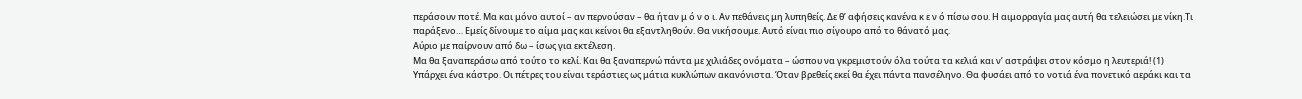περάσουν ποτέ. Μα και μόνο αυτοί – αν περνούσαν – θα ήταν μ ό ν ο ι. Αν πεθάνεις μη λυπηθείς. Δε θ’ αφήσεις κανένα κ ε ν ό πίσω σου. Η αιμορραγία μας αυτή θα τελειώσει με νίκη.Τι παράξενο… Εμείς δίνουμε το αίμα μας και κείνοι θα εξαντληθούν. Θα νικήσουμε. Αυτό είναι πιο σίγουρο από το θάνατό μας.
Αύριο με παίρνουν από δω – ίσως για εκτέλεση.
Μα θα ξαναπεράσω από τούτο το κελί. Και θα ξαναπερνώ πάντα με χιλιάδες ονόματα – ώσπου να γκρεμιστούν όλα τούτα τα κελιά και ν’ αστράψει στον κόσμο η λευτεριά! (1)
Υπάρχει ένα κάστρο. Οι πέτρες του είναι τεράστιες ως μάτια κυκλώπων ακανόνιστα. Όταν βρεθείς εκεί θα έχει πάντα πανσέληνο. Θα φυσάει από το νοτιά ένα πονετικό αεράκι και τα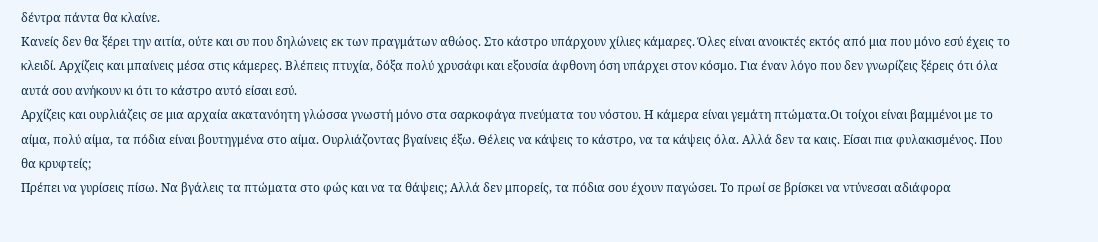δέντρα πάντα θα κλαίνε.
Κανείς δεν θα ξέρει την αιτία, ούτε και συ που δηλώνεις εκ των πραγμάτων αθώος. Στο κάστρο υπάρχουν χίλιες κάμαρες. Όλες είναι ανοικτές εκτός από μια που μόνο εσύ έχεις το κλειδί. Αρχίζεις και μπαίνεις μέσα στις κάμερες. Βλέπεις πτυχία, δόξα πολύ χρυσάφι και εξουσία άφθονη όση υπάρχει στον κόσμο. Για έναν λόγο που δεν γνωρίζεις ξέρεις ότι όλα αυτά σου ανήκουν κι ότι το κάστρο αυτό είσαι εσύ.
Αρχίζεις και ουρλιάζεις σε μια αρχαία ακατανόητη γλώσσα γνωστή μόνο στα σαρκοφάγα πνεύματα του νόστου. Η κάμερα είναι γεμάτη πτώματα.Οι τοίχοι είναι βαμμένοι με το αίμα, πολύ αίμα, τα πόδια είναι βουτηγμένα στο αίμα. Ουρλιάζοντας βγαίνεις έξω. Θέλεις να κάψεις το κάστρο, να τα κάψεις όλα. Αλλά δεν τα καις. Είσαι πια φυλακισμένος. Που θα κρυφτείς;
Πρέπει να γυρίσεις πίσω. Να βγάλεις τα πτώματα στο φώς και να τα θάψεις; Αλλά δεν μπορείς, τα πόδια σου έχουν παγώσει. Το πρωί σε βρίσκει να ντύνεσαι αδιάφορα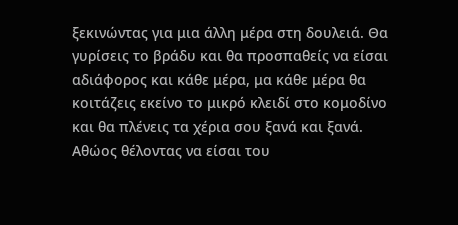ξεκινώντας για μια άλλη μέρα στη δουλειά. Θα γυρίσεις το βράδυ και θα προσπαθείς να είσαι αδιάφορος και κάθε μέρα, μα κάθε μέρα θα κοιτάζεις εκείνο το μικρό κλειδί στο κομοδίνο και θα πλένεις τα χέρια σου ξανά και ξανά. Αθώος θέλοντας να είσαι του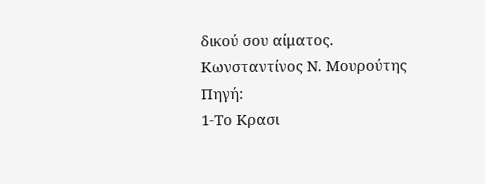δικού σου αίματος.
Κωνσταντίνος Ν. Μουρούτης
Πηγή:
1-Το Κρασι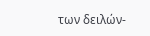των δειλών-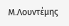Μ.Λουντέμης